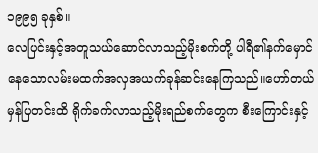၁၉၉၅ ခုနှစ်။
လေပြင်းနှင့်အတူသယ်ဆောင်လာသည့်မိုးစက်တို့ ပါရီ၏နက်မှောင်နေသောလမ်းမထက်အလှအယက်ခုန်ဆင်းနေကြသည်။ဟော်တယ်မှန်ပြတင်းထိ ရိုက်ခက်လာသည့်မိုးရည်စက်တွေက စီးကြောင်းနှင့်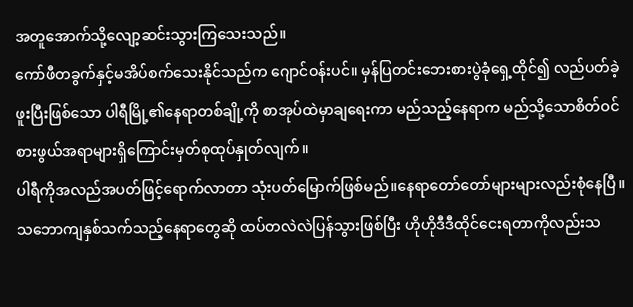အတူအောက်သို့လျော့ဆင်းသွားကြသေးသည်။
ကော်ဖီတခွက်နှင့်မအိပ်စက်သေးနိုင်သည်က ဂျောင်ဝန်းပင်။ မှန်ပြတင်းဘေးစားပွဲခုံရှေ့ထိုင်၍ လည်ပတ်ခဲ့ဖူးပြီးဖြစ်သော ပါရီမြို့၏နေရာတစ်ချို့ကို စာအုပ်ထဲမှာချရေးကာ မည်သည့်နေရာက မည်သို့သောစိတ်ဝင်စားဖွယ်အရာများရှိကြောင်းမှတ်စုထုပ်နှုတ်လျက်။
ပါရီကိုအလည်အပတ်ဖြင့်ရောက်လာတာ သုံးပတ်မြောက်ဖြစ်မည်။နေရာတော်တော်များများလည်းစုံနေပြီ။သဘောကျနှစ်သက်သည့်နေရာတွေဆို ထပ်တလဲလဲပြန်သွားဖြစ်ပြီး ဟိုဟိုဒီဒီထိုင်ငေးရတာကိုလည်းသ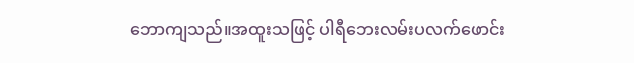ဘောကျသည်။အထူးသဖြင့် ပါရီဘေးလမ်းပလက်ဖောင်း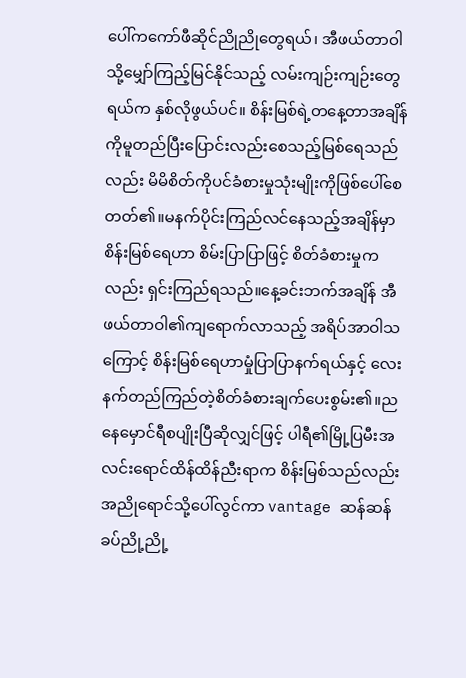ပေါ်ကကော်ဖီဆိုင်ညိုညိုတွေရယ်၊ အီဖယ်တာဝါသို့မျှော်ကြည့်မြင်နိုင်သည့် လမ်းကျဉ်းကျဉ်းတွေရယ်က နှစ်လိုဖွယ်ပင်။ စိန်းမြစ်ရဲ့တနေ့တာအချိန်ကိုမူတည်ပြီးပြောင်းလည်းစေသည့်မြစ်ရေသည်လည်း မိမိစိတ်ကိုပင်ခံစားမှုသုံးမျိုးကိုဖြစ်ပေါ်စေတတ်၏။မနက်ပိုင်းကြည်လင်နေသည့်အချိန်မှာ စိန်းမြစ်ရေဟာ စိမ်းပြာပြာဖြင့် စိတ်ခံစားမှုကလည်း ရှင်းကြည်ရသည်။နေ့ခင်းဘက်အချိန် အီဖယ်တာဝါ၏ကျရောက်လာသည့် အရိပ်အာဝါသကြောင့် စိန်းမြစ်ရေဟာမှုံပြာပြာနက်ရယ်နှင့် လေးနက်တည်ကြည်တဲ့စိတ်ခံစားချက်ပေးစွမ်း၏။ညနေမှောင်ရီစပျိုးပြီဆိုလျှင်ဖြင့် ပါရီ၏မြို့ပြမီးအလင်းရောင်ထိန်ထိန်ညီးရာက စိန်းမြစ်သည်လည်း အညိုရောင်သို့ပေါ်လွင်ကာ vantage ဆန်ဆန်ခပ်ညို့ညို့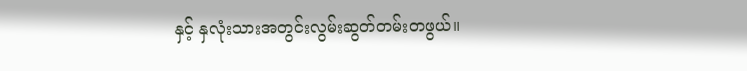နှင့် နှလုံးသားအတွင်းလွမ်းဆွတ်တမ်းတဖွယ်။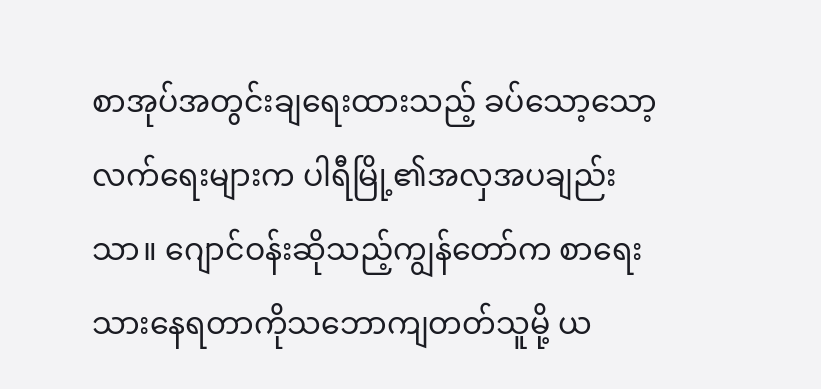စာအုပ်အတွင်းချရေးထားသည့် ခပ်သော့သော့လက်ရေးများက ပါရီမြို့၏အလှအပချည်းသာ။ ဂျောင်ဝန်းဆိုသည့်ကျွန်တော်က စာရေးသားနေရတာကိုသဘောကျတတ်သူမို့ ယ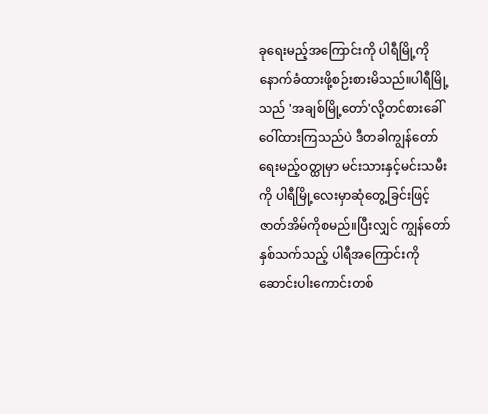ခုရေးမည့်အကြောင်းကို ပါရီမြို့ကိုနောက်ခံထားဖို့စဉ်းစားမိသည်။ပါရီမြို့သည် 'အချစ်မြို့တော်'လို့တင်စားခေါ်ဝေါ်ထားကြသည်ပဲ ဒီတခါကျွန်တော်ရေးမည့်ဝတ္ထုမှာ မင်းသားနှင့်မင်းသမီးကို ပါရီမြို့လေးမှာဆုံတွေ့ခြင်းဖြင့် ဇာတ်အိမ်ကိုစမည်။ပြီးလျှင် ကျွန်တော်နှစ်သက်သည့် ပါရီအကြောင်းကိုဆောင်းပါးကောင်းတစ်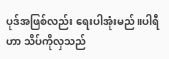ပုဒ်အဖြစ်လည်း ရေးပါအုံးမည်။ပါရီဟာ သိပ်ကိုလှသည်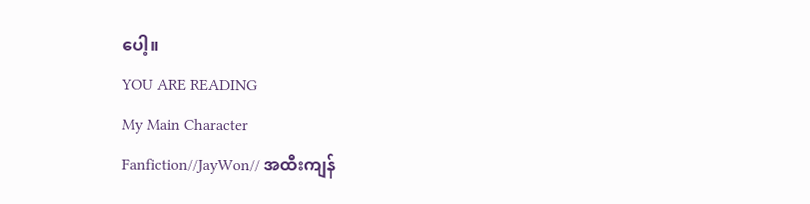ပေါ့။
YOU ARE READING
My Main Character
Fanfiction//JayWon// အထီးကျန်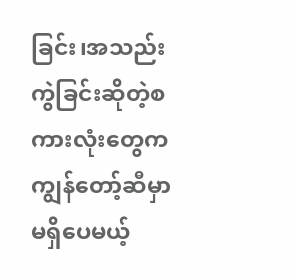ခြင်း၊အသည်းကွဲခြင်းဆိုတဲ့စကားလုံးတွေက ကျွန်တော့်ဆီမှာမရှိပေမယ့်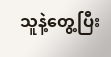သူနဲ့တွေ့ပြီး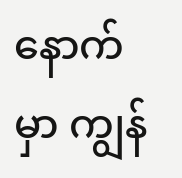နောက်မှာ ကျွန်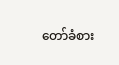တော်ခံစား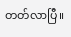တတ်လာပြီ။